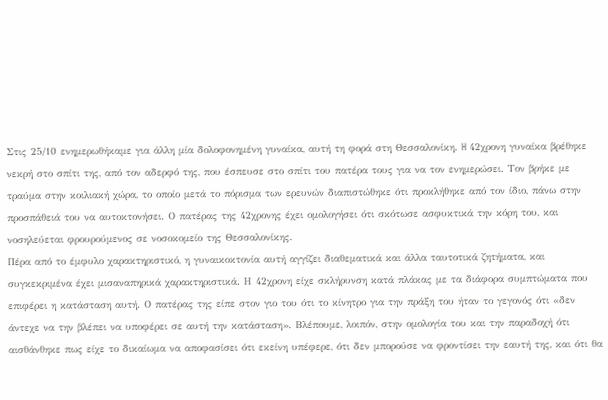Στις 25/10 ενημερωθήκαμε για άλλη μία δολοφονημένη γυναίκα, αυτή τη φορά στη Θεσσαλονίκη. H 42χρονη γυναίκα βρέθηκε νεκρή στο σπίτι της, από τον αδερφό της, που έσπευσε στο σπίτι του πατέρα τους για να τον ενημερώσει. Τον βρήκε με τραύμα στην κοιλιακή χώρα, το οποίο μετά το πόρισμα των ερευνών διαπιστώθηκε ότι προκλήθηκε από τον ίδιο, πάνω στην προσπάθειά του να αυτοκτονήσει. Ο πατέρας της 42χρονης έχει ομολογήσει ότι σκότωσε ασφυκτικά την κόρη του, και νοσηλεύεται φρουρούμενος σε νοσοκομείο της Θεσσαλονίκης.
Πέρα από το έμφυλο χαρακτηριστικό, η γυναικοκτονία αυτή αγγίζει διαθεματικά και άλλα ταυτοτικά ζητήματα, και συγκεκριμένα έχει μισαναπηρικά χαρακτηριστικά. Η 42χρονη είχε σκλήρυνση κατά πλάκας με τα διάφορα συμπτώματα που επιφέρει η κατάσταση αυτή. Ο πατέρας της είπε στον γιο του ότι το κίνητρο για την πράξη του ήταν το γεγονός ότι «δεν άντεχε να την βλέπει να υποφέρει σε αυτή την κατάσταση». Βλέπουμε, λοιπόν, στην ομολογία του και την παραδοχή ότι αισθάνθηκε πως είχε το δικαίωμα να αποφασίσει ότι εκείνη υπέφερε, ότι δεν μπορούσε να φροντίσει την εαυτή της, και ότι θα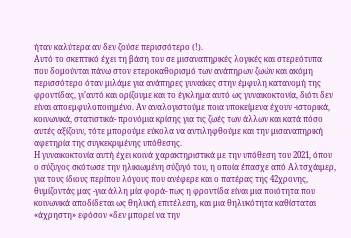ήταν καλύτερα αν δεν ζούσε περισσότερο (!).
Αυτό το σκεπτικό έχει τη βάση του σε μισαναπηρικές λογικές και στερεότυπα που δομούνται πάνω στον ετεροκαθορισμό των ανάπηρων ζωών και ακόμη περισσότερο όταν μιλάμε για ανάπηρες γυναίκες στην έμφυλη κατανομή της φροντίδας, γι’αυτό και ορίζουμε και το έγκλημα αυτό ως γυναικοκτονία, διότι δεν είναι αποεμφυλοποιημένο. Αν αναλογιστούμε ποια υποκείμενα έχουν -ιστορικά, κοινωνικά, στατιστικά- προνόμια κρίσης για τις ζωές των άλλων και κατά πόσο αυτές αξίζουν, τότε μπορούμε εύκολα να αντιληφθούμε και την μισαναπηρική αφετηρία της συγκεκριμένης υπόθεσης.
Η γυναικοκτονία αυτή έχει κοινά χαρακτηριστικά με την υπόθεση του 2021, όπου ο σύζυγος σκότωσε την ηλικιωμένη σύζυγό του, η οποία έπασχε από Αλτσχάιμερ, για τους ίδιους περίπου λόγους που ανέφερε και ο πατέρας της 42χρονης, θυμίζοντάς μας -για άλλη μία φορά- πως η φροντίδα είναι μια ποιότητα που κοινωνικά αποδίδεται ως θηλυκή επιτέλεση, και μια θηλυκότητα καθίσταται «άχρηστη» εφόσον «δεν μπορεί να την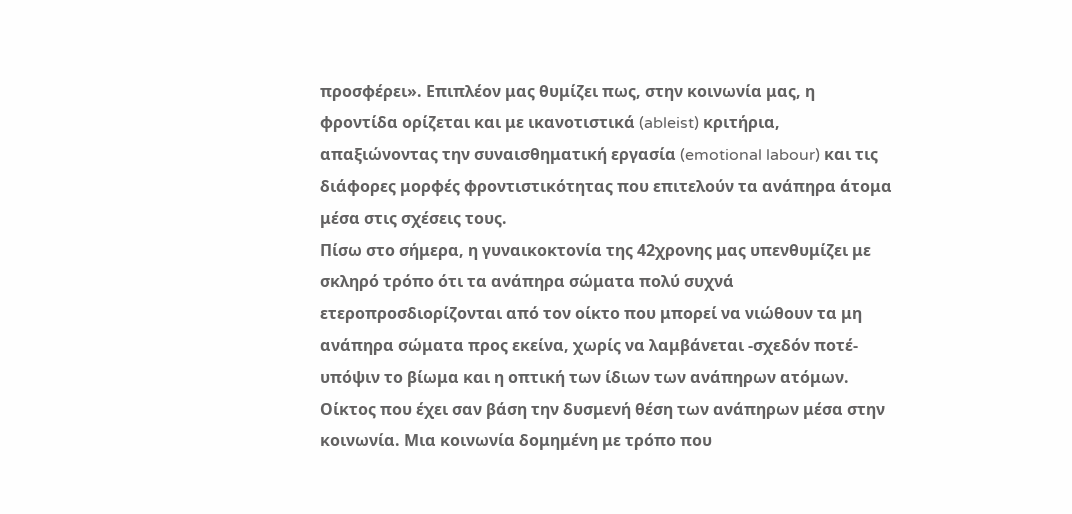προσφέρει». Επιπλέον μας θυμίζει πως, στην κοινωνία μας, η φροντίδα ορίζεται και με ικανοτιστικά (ableist) κριτήρια, απαξιώνοντας την συναισθηματική εργασία (emotional labour) και τις διάφορες μορφές φροντιστικότητας που επιτελούν τα ανάπηρα άτομα μέσα στις σχέσεις τους.
Πίσω στο σήμερα, η γυναικοκτονία της 42χρονης μας υπενθυμίζει με σκληρό τρόπο ότι τα ανάπηρα σώματα πολύ συχνά ετεροπροσδιορίζονται από τον οίκτο που μπορεί να νιώθουν τα μη ανάπηρα σώματα προς εκείνα, χωρίς να λαμβάνεται -σχεδόν ποτέ- υπόψιν το βίωμα και η οπτική των ίδιων των ανάπηρων ατόμων. Οίκτος που έχει σαν βάση την δυσμενή θέση των ανάπηρων μέσα στην κοινωνία. Μια κοινωνία δομημένη με τρόπο που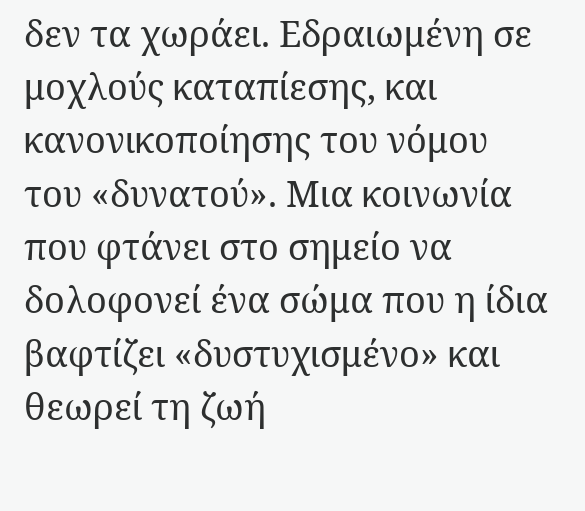δεν τα χωράει. Εδραιωμένη σε μοχλούς καταπίεσης, και κανονικοποίησης του νόμου του «δυνατού». Μια κοινωνία που φτάνει στο σημείο να δολοφονεί ένα σώμα που η ίδια βαφτίζει «δυστυχισμένο» και θεωρεί τη ζωή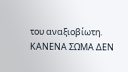του αναξιοβίωτη.
ΚΑΝΕΝΑ ΣΩΜΑ ΔΕΝ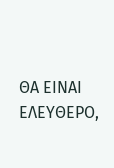ΘΑ ΕΙΝΑΙ ΕΛΕΥΘΕΡΟ,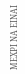ΜΕΧΡΙ ΝΑ ΕΙΝΑΙ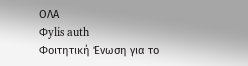ΟΛΑ
Φylis auth
Φοιτητική Ένωση για το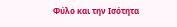Φύλο και την Ισότητα